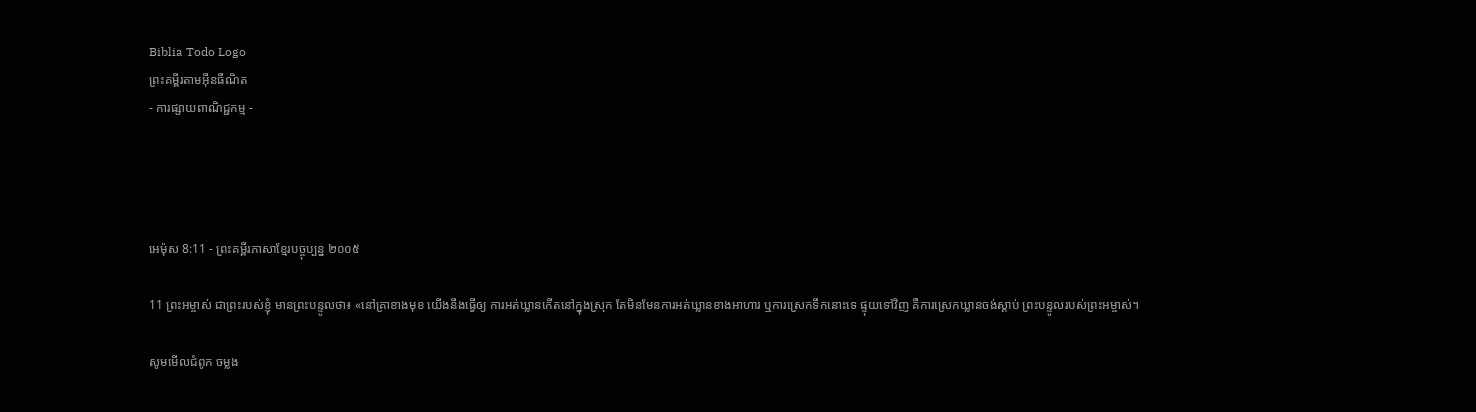Biblia Todo Logo
ព្រះគម្ពីរតាមអ៊ីនធឺណិត
- ការផ្សាយពាណិជ្ជកម្ម -




អេម៉ុស 8:11 - ព្រះគម្ពីរភាសាខ្មែរបច្ចុប្បន្ន ២០០៥

11 ព្រះ‌អម្ចាស់ ជាព្រះរបស់ខ្ញុំ មានព្រះ‌បន្ទូលថា៖ «នៅគ្រាខាងមុខ យើងនឹងធ្វើឲ្យ ការអត់ឃ្លានកើតនៅក្នុងស្រុក តែមិនមែនការអត់ឃ្លានខាងអាហារ ឬការស្រេកទឹកនោះទេ ផ្ទុយទៅវិញ គឺការស្រេកឃ្លានចង់ស្ដាប់ ព្រះ‌បន្ទូលរបស់ព្រះ‌អម្ចាស់។

សូមមើលជំពូក ចម្លង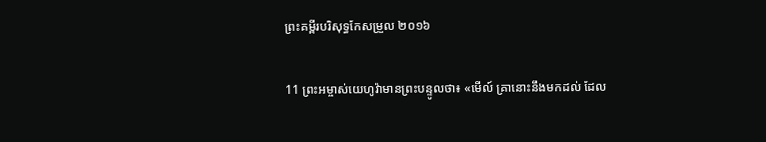ព្រះគម្ពីរបរិសុទ្ធកែសម្រួល ២០១៦

11 ព្រះ‌អម្ចាស់‌យេហូវ៉ាមានព្រះ‌បន្ទូលថា៖ «មើល៍ គ្រានោះនឹងមកដល់ ដែល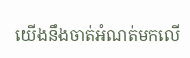យើងនឹងចាត់អំណត់មកលើ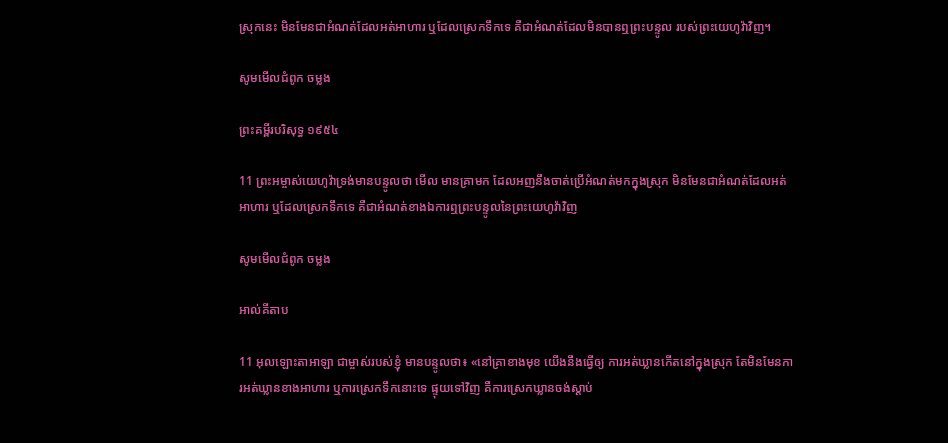ស្រុកនេះ មិនមែនជាអំណត់ដែលអត់អាហារ ឬដែលស្រេកទឹកទេ គឺជាអំណត់ដែលមិនបានឮព្រះ‌បន្ទូល របស់ព្រះ‌យេហូវ៉ាវិញ។

សូមមើលជំពូក ចម្លង

ព្រះគម្ពីរបរិសុទ្ធ ១៩៥៤

11 ព្រះ‌អម្ចាស់យេហូវ៉ាទ្រង់មានបន្ទូលថា មើល មានគ្រាមក ដែលអញនឹងចាត់ប្រើអំណត់មកក្នុងស្រុក មិនមែនជាអំណត់ដែលអត់អាហារ ឬដែលស្រេកទឹកទេ គឺជាអំណត់ខាងឯការឮព្រះ‌បន្ទូលនៃព្រះ‌យេហូវ៉ាវិញ

សូមមើលជំពូក ចម្លង

អាល់គីតាប

11 អុលឡោះ‌តាអាឡា ជាម្ចាស់របស់ខ្ញុំ មានបន្ទូលថា៖ «នៅគ្រាខាងមុខ យើងនឹងធ្វើឲ្យ ការអត់ឃ្លានកើតនៅក្នុងស្រុក តែមិនមែនការអត់ឃ្លានខាងអាហារ ឬការស្រេកទឹកនោះទេ ផ្ទុយទៅវិញ គឺការស្រេកឃ្លានចង់ស្ដាប់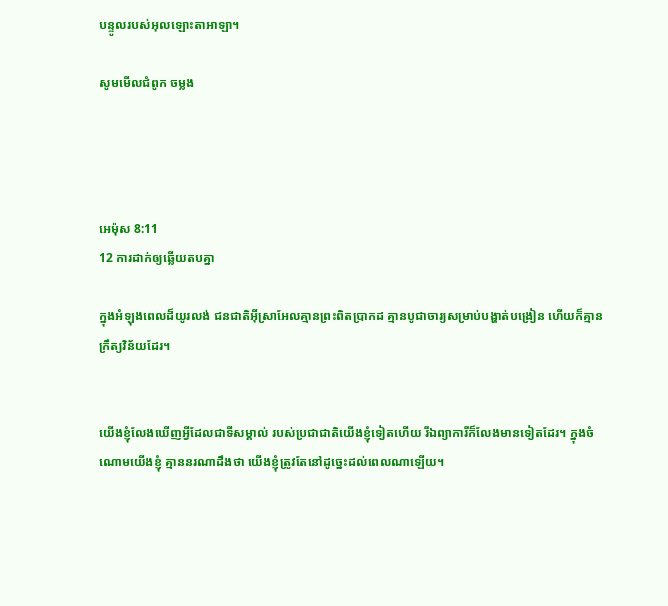បន្ទូលរបស់អុលឡោះ‌តាអាឡា។

សូមមើលជំពូក ចម្លង




អេម៉ុស 8:11
12 ការដាក់ឲ្យឆ្លើយតបគ្នា

ក្នុងអំឡុងពេលដ៏យូរ‌លង់ ជន‌ជាតិអ៊ីស្រា‌អែលគ្មានព្រះពិតប្រាកដ គ្មានបូជា‌ចារ្យសម្រាប់បង្ហាត់បង្រៀន ហើយក៏គ្មានក្រឹត្យ‌វិន័យដែរ។


យើងខ្ញុំលែងឃើញអ្វីដែលជាទីសម្គាល់ របស់ប្រជា‌ជាតិយើងខ្ញុំទៀតហើយ រីឯព្យាការីក៏លែងមានទៀតដែរ។ ក្នុងចំណោមយើងខ្ញុំ គ្មាននរណាដឹងថា យើងខ្ញុំត្រូវតែនៅដូច្នេះដល់ពេលណាឡើយ។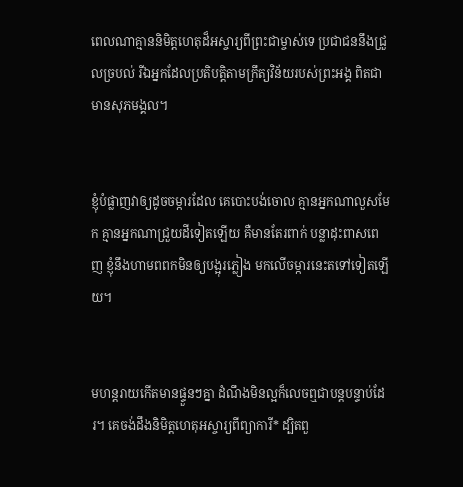ពេលណាគ្មាននិមិត្តហេតុដ៏អស្ចារ្យពីព្រះ‌ជាម្ចាស់ទេ ប្រជា‌ជននឹងជ្រួល‌ច្របល់ រីឯអ្នកដែលប្រតិបត្តិតាមក្រឹត្យ‌វិន័យរបស់ព្រះអង្គ ពិតជាមានសុភមង្គល។


ខ្ញុំបំផ្លាញវាឲ្យដូចចម្ការដែល គេបោះបង់ចោល គ្មានអ្នកណាលួសមែក គ្មានអ្នកណាជ្រួយដីទៀតឡើយ គឺមានតែរពាក់ បន្លាដុះពាស‌ពេញ ខ្ញុំនឹងហាមពពកមិនឲ្យបង្អុរភ្លៀង មកលើចម្ការនេះតទៅទៀតឡើយ។


មហន្ត‌រាយកើតមានផ្ទួនៗគ្នា ដំណឹងមិនល្អក៏លេចឮជាបន្តបន្ទាប់ដែរ។ គេចង់ដឹងនិមិត្ត‌ហេតុអស្ចារ្យពីព្យាការី* ដ្បិតពួ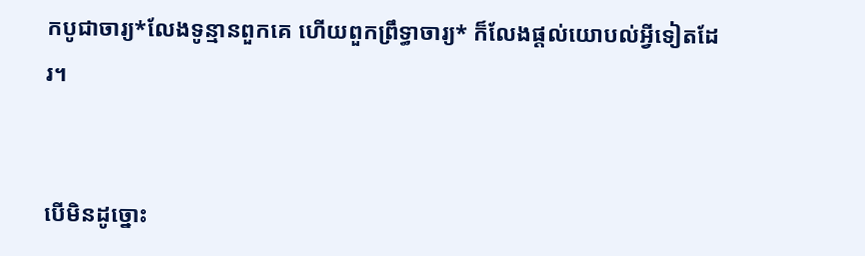កបូជា‌ចារ្យ*លែងទូន្មានពួកគេ ហើយពួកព្រឹទ្ធា‌ចារ្យ* ក៏លែងផ្ដល់យោបល់អ្វីទៀតដែរ។


បើមិនដូច្នោះ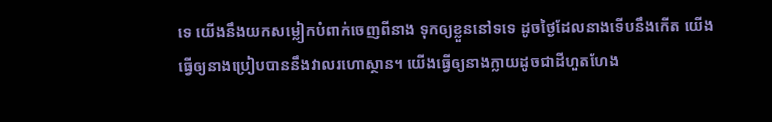ទេ យើងនឹងយកសម្លៀក‌បំពាក់ចេញពីនាង ទុកឲ្យខ្លួននៅទទេ ដូចថ្ងៃដែលនាងទើបនឹងកើត យើងធ្វើឲ្យនាងប្រៀបបាននឹងវាលរហោ‌ស្ថាន។ យើងធ្វើឲ្យនាងក្លាយដូចជាដីហួត‌ហែង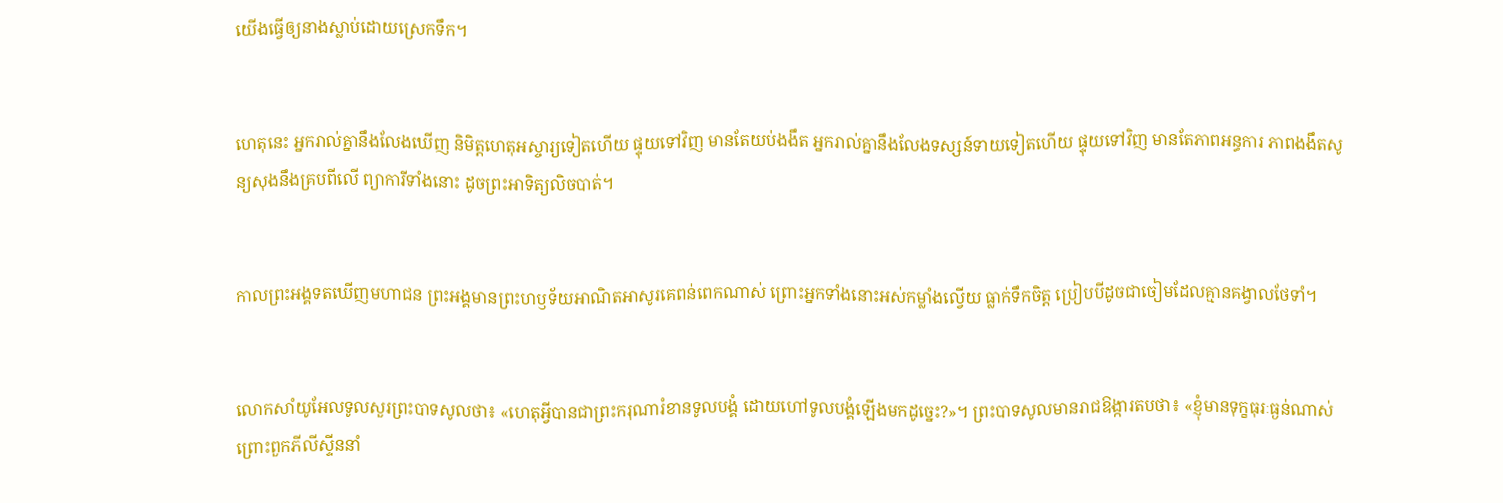យើងធ្វើឲ្យនាងស្លាប់ដោយស្រេកទឹក។


ហេតុនេះ អ្នករាល់គ្នានឹងលែងឃើញ និមិត្ត‌ហេតុអស្ចារ្យទៀតហើយ ផ្ទុយទៅវិញ មានតែយប់ងងឹត អ្នករាល់គ្នានឹងលែងទស្សន៍‌ទាយទៀតហើយ ផ្ទុយទៅវិញ មានតែភាពអន្ធការ ភាពងងឹតសូន្យ‌សុងនឹងគ្របពីលើ ព្យាការីទាំងនោះ ដូចព្រះ‌អាទិត្យលិចបាត់។


កាលព្រះអង្គទតឃើញមហា‌ជន ព្រះអង្គមានព្រះ‌ហឫទ័យអាណិតអាសូរគេពន់ពេកណាស់ ព្រោះអ្នកទាំងនោះអស់កម្លាំងល្វើយ ធ្លាក់ទឹកចិត្ត ប្រៀបបីដូចជាចៀមដែលគ្មានគង្វាលថែ‌ទាំ។


លោកសាំយូ‌អែលទូលសួរព្រះ‌បាទសូលថា៖ «ហេតុអ្វីបានជាព្រះ‌ករុណារំខានទូលបង្គំ ដោយហៅទូលបង្គំឡើងមកដូច្នេះ?»។ ព្រះ‌បាទសូលមានរាជ‌ឱង្ការតបថា៖ «ខ្ញុំមានទុក្ខ‌ធុរៈធ្ងន់ណាស់ ព្រោះពួកភីលីស្ទីននាំ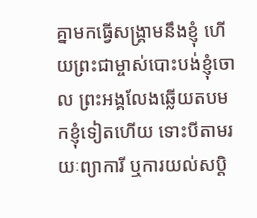គ្នាមកធ្វើសង្គ្រាមនឹងខ្ញុំ ហើយព្រះ‌ជាម្ចាស់បោះបង់ខ្ញុំចោល ព្រះអង្គលែងឆ្លើយតបមកខ្ញុំទៀតហើយ ទោះបីតាមរយៈព្យាការី ឬការយល់សប្ដិ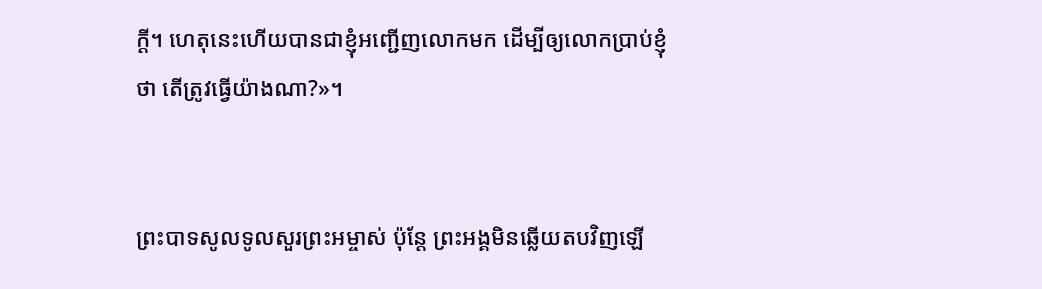ក្ដី។ ហេតុនេះហើយបានជាខ្ញុំអញ្ជើញលោកមក ដើម្បីឲ្យលោកប្រាប់ខ្ញុំថា តើត្រូវធ្វើយ៉ាងណា?»។


ព្រះ‌បាទសូលទូលសួរព្រះ‌អម្ចាស់ ប៉ុន្តែ ព្រះអង្គមិនឆ្លើយតបវិញឡើ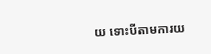យ ទោះបីតាមការយ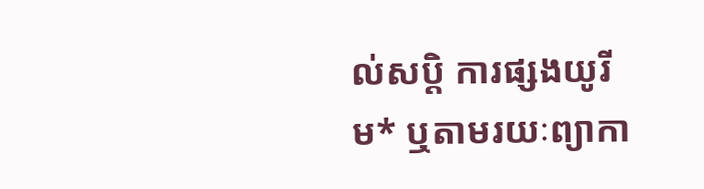ល់សប្ដិ ការផ្សងយូរីម* ឬតាមរយៈព្យាកា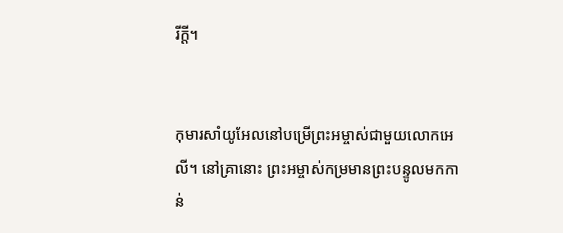រីក្ដី។


កុមារសាំយូ‌អែលនៅបម្រើព្រះ‌អម្ចាស់ជាមួយលោកអេលី។ នៅគ្រានោះ ព្រះ‌អម្ចាស់កម្រមានព្រះ‌បន្ទូលមកកាន់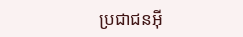ប្រជា‌ជនអ៊ី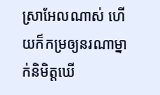ស្រា‌អែលណាស់ ហើយក៏កម្រឲ្យនរណាម្នាក់និមិត្តឃើ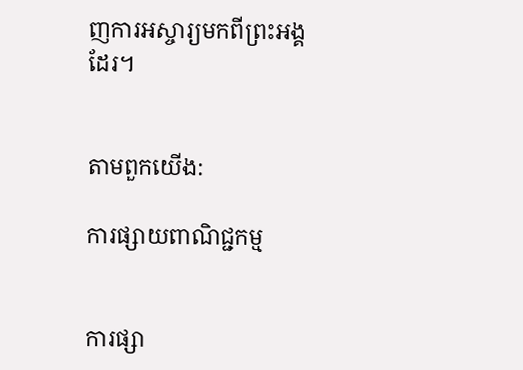ញការអស្ចារ្យមកពីព្រះអង្គដែរ។


តាមពួកយើង:

ការផ្សាយពាណិជ្ជកម្ម


ការផ្សា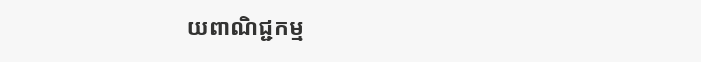យពាណិជ្ជកម្ម